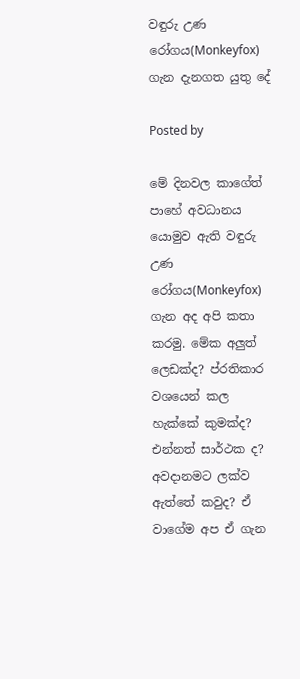වඳුරු උණ රෝගය(Monkeyfox) ගැන දැනගත යුතු දේ

Posted by

මේ දිනවල කාගේත් පාහේ අවධානය යොමුව ඇති වඳුරු උණ රෝගය(Monkeyfox) ගැන අද අපි කතා කරමු. මේක අලුත් ලෙඩක්ද? ප්රතිකාර වශයෙන් කල හැක්කේ කුමක්ද? එන්නත් සාර්ථක ද? අවදානමට ලක්ව ඇත්තේ කවුද? ඒ වාගේම අප ඒ ගැන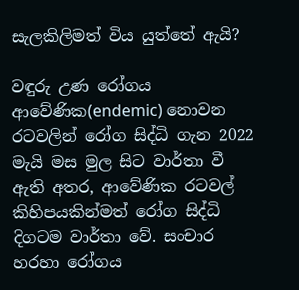සැලකිලිමත් විය යුත්තේ ඇයි?

වඳුරු උණ රෝගය ආවේණික(endemic) නොවන රටවලින් රෝග සිද්ධි ගැන 2022 මැයි මස මුල සිට වාර්තා වී ඇති අතර, ආවේණික රටවල් කිහිපයකින්මත් රෝග සිද්ධි දිගටම වාර්තා වේ. සංචාර හරහා රෝගය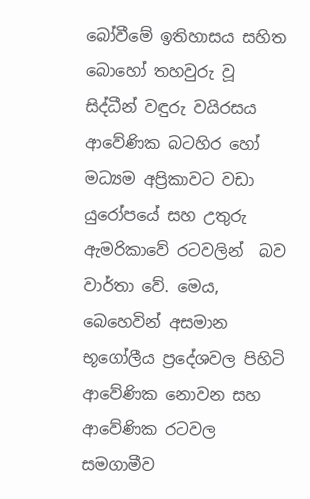බෝවීමේ ඉතිහාසය සහිත බොහෝ තහවුරු වූ සිද්ධීන් වඳුරු වයිරසය ආවේණික බටහිර හෝ මධ්‍යම අප්‍රිකාවට වඩා යුරෝපයේ සහ උතුරු ඇමරිකාවේ රටවලින්  බව වාර්තා වේ. මෙය,  බෙහෙවින් අසමාන භූගෝලීය ප්‍රදේශවල පිහිටි ආවේණික නොවන සහ ආවේණික රටවල සමගාමීව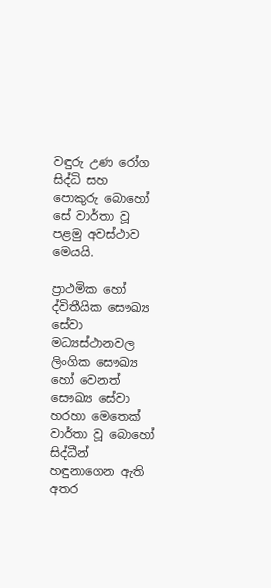වඳුරු උණ රෝග සිද්ධි සහ පොකුරු බොහෝ සේ වාර්තා වූ පළමු අවස්ථාව මෙයයි.

ප්‍රාථමික හෝ ද්විතීයික සෞඛ්‍ය සේවා මධ්‍යස්ථානවල ලිංගික සෞඛ්‍ය හෝ වෙනත් සෞඛ්‍ය සේවා හරහා මෙතෙක් වාර්තා වූ බොහෝ සිද්ධීන් හඳුනාගෙන ඇති අතර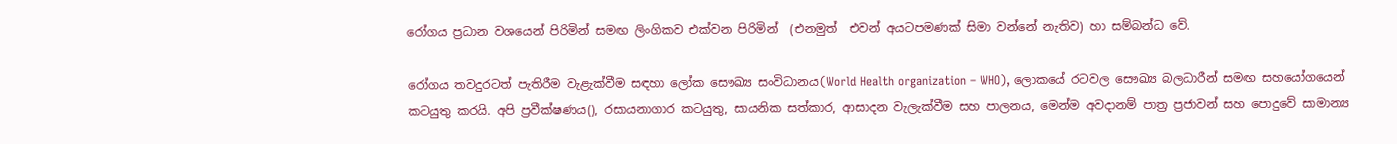රෝගය ප්‍රධාන වශයෙන් පිරිමින් සමඟ ලිංගිකව එක්වන පිරිමින්  (එනමුත්  එවන් අයටපමණක් සිමා වන්නේ නැතිව) හා සම්බන්ධ වේ.

රෝගය තවදුරටත් පැතිරීම වැළැක්වීම සඳහා ලෝක සෞඛ්‍ය සංවිධානය(World Health organization – WHO), ලොකයේ රටවල සෞඛ්‍ය බලධාරීන් සමඟ සහයෝගයෙන් කටයුතු කරයි. අපි ප්‍රවීක්ෂණය(), රසායනාගාර කටයුතු, සායනික සත්කාර, ආසාදන වැලැක්වීම සහ පාලනය, මෙන්ම අවදානම් පාත්‍ර ප්‍රජාවන් සහ පොදුවේ සාමාන්‍ය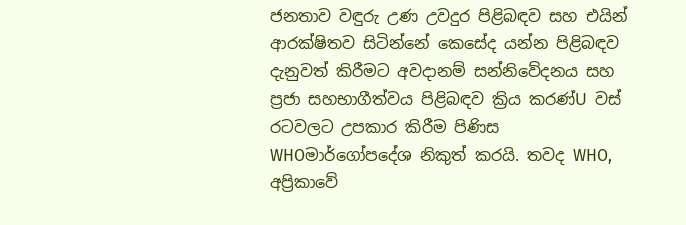ජනතාව වඳුරු උණ උවදුර පිළිබඳව සහ එයින් ආරක්ෂිතව සිටින්නේ කෙසේද යන්න පිළිබඳව දැනුවත් කිරීමට අවදානම් සන්නිවේදනය සහ ප්‍රජා සහභාගීත්වය පිළිබඳව ක්‍රිය කරණ්U වස් රටවලට උපකාර කිරීම පිණිස WHOමාර්ගෝපදේශ නිකුත් කරයි. තවද WHO, අප්‍රිකාවේ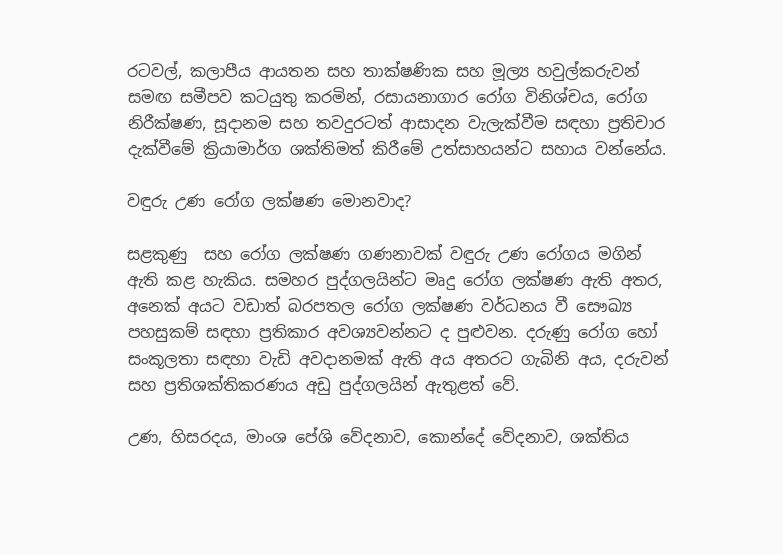රටවල්, කලාපීය ආයතන සහ තාක්ෂණික සහ මූල්‍ය හවුල්කරුවන් සමඟ සමීපව කටයුතු කරමින්, රසායනාගාර රෝග විනිශ්චය, රෝග නිරීක්ෂණ, සූදානම සහ තවදුරටත් ආසාදන වැලැක්වීම සඳහා ප්‍රතිචාර දැක්වීමේ ක්‍රියාමාර්ග ශක්තිමත් කිරීමේ උත්සාහයන්ට සහාය වන්නේය.

වඳුරු උණ රෝග ලක්ෂණ මොනවාද?

සළකුණු  සහ රෝග ලක්ෂණ ගණනාවක් වඳුරු උණ රෝගය මගින් ඇති කළ හැකිය. සමහර පුද්ගලයින්ට මෘදු රෝග ලක්ෂණ ඇති අතර, අනෙක් අයට වඩාත් බරපතල රෝග ලක්ෂණ වර්ධනය වී සෞඛ්‍ය පහසුකම් සඳහා ප්‍රතිකාර අවශ්‍යවන්නට ද පුළුවන. දරුණු රෝග හෝ සංකූලතා සඳහා වැඩි අවදානමක් ඇති අය අතරට ගැබිනි අය, දරුවන් සහ ප්‍රතිශක්තිකරණය අඩු පුද්ගලයින් ඇතුළත් වේ.

උණ, හිසරදය, මාංශ පේශි වේදනාව, කොන්දේ වේදනාව, ශක්තිය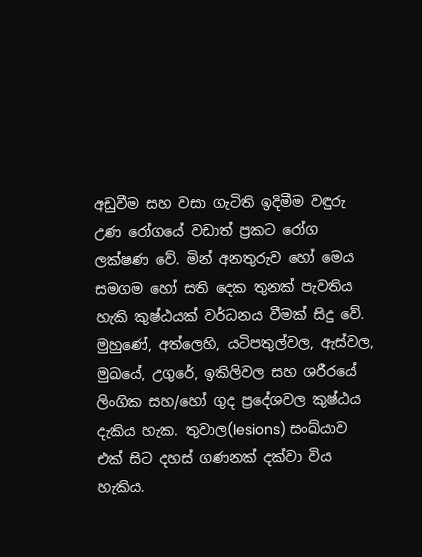අඩුවීම සහ වසා ගැටිති ඉදිමීම වඳුරු උණ රෝගයේ වඩාත් ප්‍රකට රෝග ලක්ෂණ වේ. මින් අනතුරුව හෝ මෙය සමගම හෝ සති දෙක තුනක් පැවතිය හැකි කුෂ්ඨයක් වර්ධනය වීමක් සිදු වේ. මුහුණේ, අත්ලෙහි, යටිපතුල්වල, ඇස්වල, මුඛයේ, උගුරේ, ඉකිලිවල සහ ශරීරයේ ලිංගික සහ/හෝ ගුද ප්‍රදේශවල කුෂ්ඨය දැකිය හැක. තුවාල(lesions) සංඛ්යාව එක් සිට දහස් ගණනක් දක්වා විය හැකිය.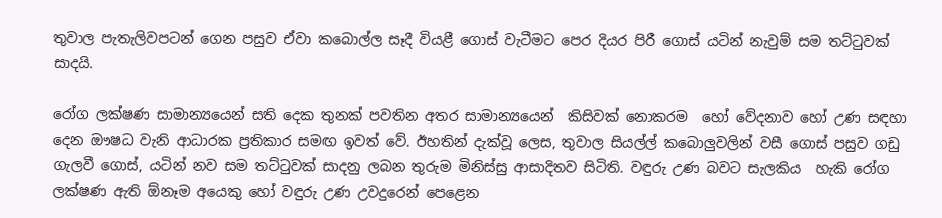තුවාල පැතැලිවපටන් ගෙන පසුව ඒවා කබොල්ල සෑදී වියළී ගොස් වැටීමට පෙර දියර පිරී ගොස් යටින් නැවුම් සම තට්ටුවක් සාදයි.

රෝග ලක්ෂණ සාමාන්‍යයෙන් සති දෙක තුනක් පවතින අතර සාමාන්‍යයෙන්  කිසිවක් නොකරම  හෝ වේදනාව හෝ උණ සඳහා දෙන ඖෂධ වැනි ආධාරක ප්‍රතිකාර සමඟ ඉවත් වේ. ඊහතින් දැක්වූ ලෙස, තුවාල සියල්ල් කබොලුවලින් වසී ගොස් පසුව ගඩු ගැලවී ගොස්, යටින් නව සම තට්ටුවක් සාදනු ලබන තුරුම මිනිස්සු ආසාදිතව සිටිති. වඳුරු උණ බවට සැලකිය  හැකි රෝග ලක්ෂණ ඇති ඕනෑම අයෙකු හෝ වඳුරු උණ උවදුරෙන් පෙළෙන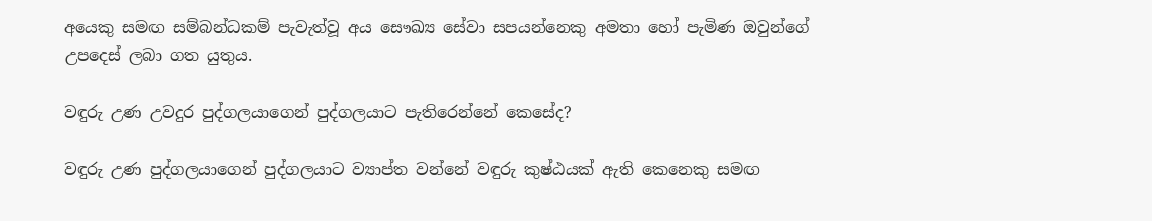අයෙකු සමඟ සම්බන්ධකම් පැවැත්වූ අය සෞඛ්‍ය සේවා සපයන්නෙකු අමතා හෝ පැමිණ ඔවුන්ගේ උපදෙස් ලබා ගත යුතුය.

වඳුරු උණ උවදුර පුද්ගලයාගෙන් පුද්ගලයාට පැතිරෙන්නේ කෙසේද?

වඳුරු උණ පුද්ගලයාගෙන් පුද්ගලයාට ව්‍යාප්ත වන්නේ වඳුරු කුෂ්ඨයක් ඇති කෙනෙකු සමඟ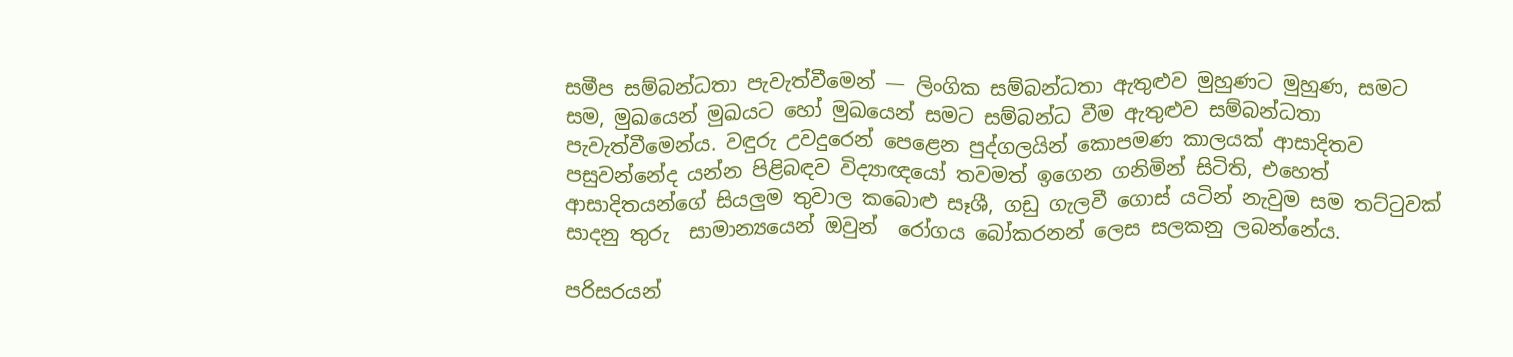සමීප සම්බන්ධතා පැවැත්වීමෙන් — ලිංගික සම්බන්ධතා ඇතුළුව මුහුණට මුහුණ, සමට සම, මුඛයෙන් මුඛයට හෝ මුඛයෙන් සමට සම්බන්ධ වීම ඇතුළුව සම්බන්ධතා පැවැත්වීමෙන්ය. වඳුරු උවදුරෙන් පෙළෙන පුද්ගලයින් කොපමණ කාලයක් ආසාදිතව පසුවන්නේද යන්න පිළිබඳව විද්‍යාඥයෝ තවමත් ඉගෙන ගනිමින් සිටිති, එහෙත්  ආසාදිතයන්ගේ සියලුම තුවාල කබොළු සෑශී, ගඩු ගැලවී ගොස් යටින් නැවුම සම තට්ටුවක් සාදනු තුරු  සාමාන්‍යයෙන් ඔවුන්  රෝගය බෝකරනන් ලෙස සලකනු ලබන්නේය.

පරිසරයන්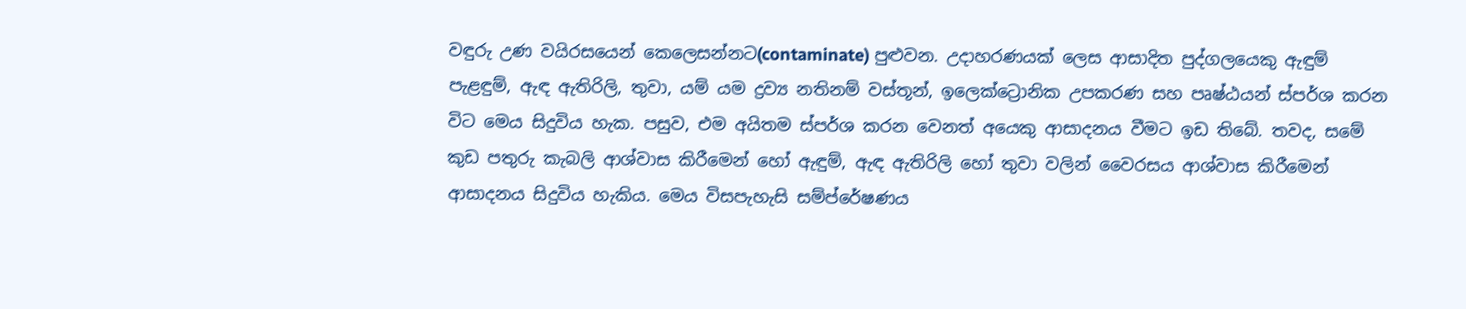වඳුරු උණ වයිරසයෙන් කෙලෙසන්නට(contaminate) පුළුවන. උදාහරණයක් ලෙස ආසාදිත පුද්ගලයෙකු ඇඳුම් පැළඳුම්, ඇඳ ඇතිරිලි, තුවා, යම් යම ද්‍රව්‍ය නතිනම් වස්තූන්, ඉලෙක්ට්‍රොනික උපකරණ සහ පෘෂ්ඨයන් ස්පර්ශ කරන විට මෙය සිදුවිය හැක. පසුව, එම අයිතම ස්පර්ශ කරන වෙනත් අයෙකු ආසාදනය වීමට ඉඩ තිබේ. තවද, සමේ කුඩ පතුරු කැබලි ආශ්වාස කිරීමෙන් හෝ ඇඳුම්, ඇඳ ඇතිරිලි හෝ තුවා වලින් වෛරසය ආශ්වාස කිරීමෙන් ආසාදනය සිදුවිය හැකිය. මෙය විසපැහැසි සම්ප්රේෂණය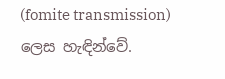(fomite transmission)  ලෙස හැඳින්වේ.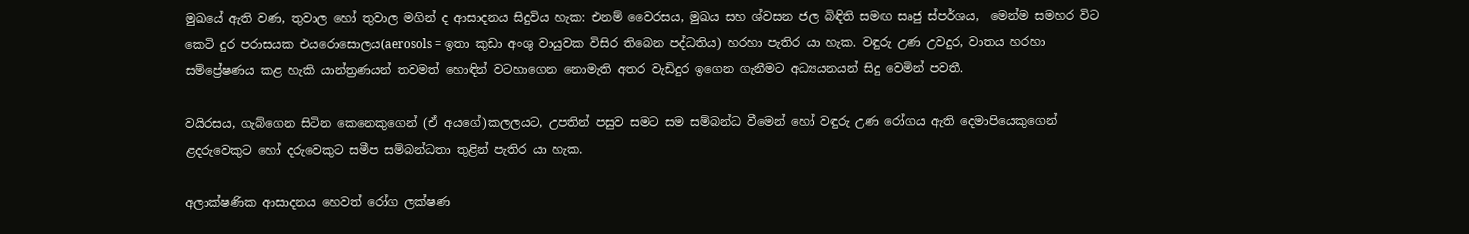මුඛයේ ඇති වණ, තුවාල හෝ තුවාල මගින් ද ආසාදනය සිදුවිය හැක: එනම් වෛරසය, මුඛය සහ ශ්වසන ජල බිඳිති සමඟ සෘජු ස්පර්ශය,  මෙන්ම සමහර විට කෙටි දුර පරාසයක එයරොසොලය(aerosols = ඉතා කුඩා අංශු වායුවක විසිර තිබෙන පද්ධතිය) හරහා පැතිර යා හැක. වඳුරු උණ උවදුර, වාතය හරහා සම්ප්‍රේෂණය කළ හැකි යාන්ත්‍රණයන් තවමත් හොඳින් වටහාගෙන නොමැති අතර වැඩිදුර ඉගෙන ගැනීමට අධ්‍යයනයන් සිදු වෙමින් පවතී.

වයිරසය, ගැබ්ගෙන සිටින කෙනෙකුගෙන් (ඒ අයගේ)කලලයට, උපතින් පසුව සමට සම සම්බන්ධ වීමෙන් හෝ වඳුරු උණ රෝගය ඇති දෙමාපියෙකුගෙන් ළදරුවෙකුට හෝ දරුවෙකුට සමීප සම්බන්ධතා තුළින් පැතිර යා හැක.

අලාක්ෂණික ආසාදනය හෙවත් රෝග ලක්ෂණ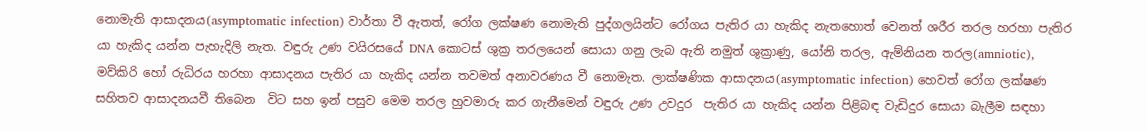නොමැති ආසාදනය(asymptomatic infection) වාර්තා වී ඇතත්, රෝග ලක්ෂණ නොමැති පුද්ගලයින්ට රෝගය පැතිර යා හැකිද නැතහොත් වෙනත් ශරීර තරල හරහා පැතිර යා හැකිද යන්න පැහැදිලි නැත. වඳුරු උණ වයිරසයේ DNA කොටස් ශුක්‍ර තරලයෙන් සොයා ගනු ලැබ ඇති නමුත් ශුක්‍රාණු, යෝනි තරල, ඇම්නියන තරල(amniotic), මව්කිරි හෝ රුධිරය හරහා ආසාදනය පැතිර යා හැකිද යන්න තවමත් අනාවරණය වී නොමැත. ලාක්ෂණික ආසාදනය(asymptomatic infection) හෙවත් රෝග ලක්ෂණ සහිතව ආසාදනයවී තිබෙන  විට සහ ඉන් පසුව මෙම තරල හුවමාරු කර ගැනීමෙන් වඳුරු උණ උවදුර  පැතිර යා හැකිද යන්න පිළිබඳ වැඩිදුර සොයා බැලීම සඳහා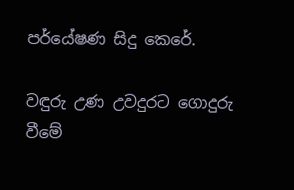පර්යේෂණ සිදු කෙරේ.

වඳුරු උණ උවදුරට ගොදුරු වීමේ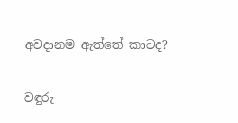අවදානම ඇත්තේ කාටද?

වඳුරු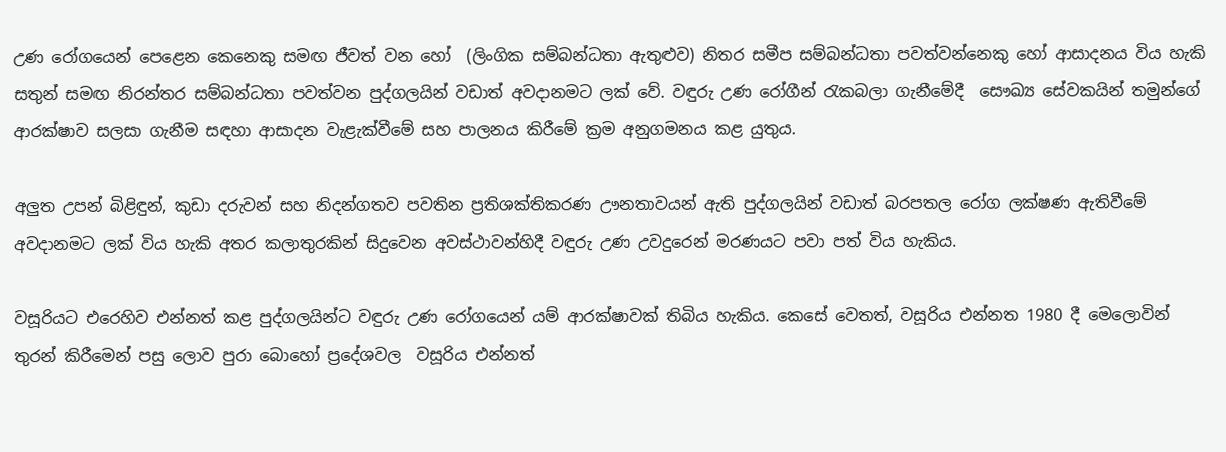උණ රෝගයෙන් පෙළෙන කෙනෙකු සමඟ ජීවත් වන හෝ  (ලිංගික සම්බන්ධතා ඇතුළුව) නිතර සමීප සම්බන්ධතා පවත්වන්නෙකු හෝ ආසාදනය විය හැකි  සතුන් සමඟ නිරන්තර සම්බන්ධතා පවත්වන පුද්ගලයින් වඩාත් අවදානමට ලක් වේ. වඳුරු උණ රෝගීන් රැකබලා ගැනීමේදී  සෞඛ්‍ය සේවකයින් තමුන්ගේ ආරක්ෂාව සලසා ගැනීම සඳහා ආසාදන වැළැක්වීමේ සහ පාලනය කිරීමේ ක්‍රම අනුගමනය කළ යුතුය.

අලුත උපන් බිළිඳුන්, කුඩා දරුවන් සහ නිදන්ගතව පවතින ප්‍රතිශක්තිකරණ ඌනතාවයන් ඇති පුද්ගලයින් වඩාත් බරපතල රෝග ලක්ෂණ ඇතිවීමේ අවදානමට ලක් විය හැකි අතර කලාතුරකින් සිදුවෙන අවස්ථාවන්හිදී වඳුරු උණ උවදුරෙන් මරණයට පවා පත් විය හැකිය.

වසූරියට එරෙහිව එන්නත් කළ පුද්ගලයින්ට වඳුරු උණ රෝගයෙන් යම් ආරක්ෂාවක් තිබිය හැකිය. කෙසේ වෙතත්, වසූරිය එන්නත 1980 දී මෙලොවින් තුරන් කිරීමෙන් පසු ලොව පුරා බොහෝ ප්‍රදේශවල  වසූරිය එන්නත්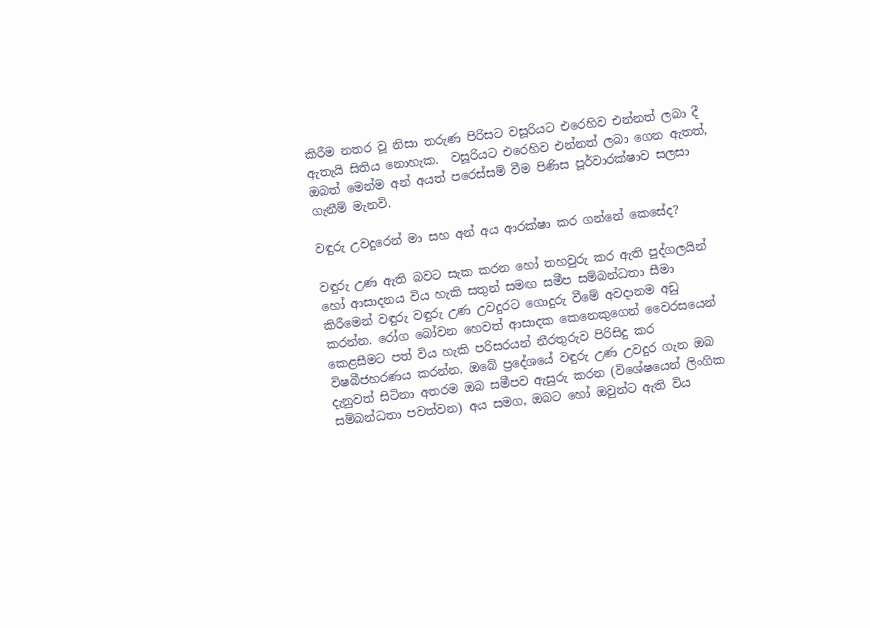කිරීම නතර වූ නිසා තරුණ පිරිසට වසූරියට එරෙහිව එන්නත් ලබා දී ඇතැයි සිතිය නොහැක.  වසූරියට එරෙහිව එන්නත් ලබා ගෙන ඇතත්, ඔබත් මෙන්ම අන් අයත් පරෙස්සම් වීම පිණිස පූර්වාරක්ෂාව සලසා ගැනීම් මැනවි.

වඳුරු උවදුරෙන් මා සහ අන් අය ආරක්ෂා කර ගන්නේ කෙසේද?

වඳුරු උණ ඇති බවට සැක කරන හෝ තහවුරු කර ඇති පුද්ගලයින් හෝ ආසාදනය විය හැකි සතුන් සමඟ සමීප සම්බන්ධතා සීමා කිරීමෙන් වඳුරු වඳුරු උණ උවදුරට ගොදුරු වීමේ අවදානම අඩු කරන්න. රෝග බෝවන හෙවත් ආසාදක කෙනෙකුගෙන් වෛරසයෙන් කෙළසීමට පත් විය හැකි පරිසරයන් නීරතුරුව පිරිසිදු කර විෂබීජහරණය කරන්න. ඔබේ ප්‍රදේශයේ වඳුරු උණ උවදුර ගැන ඔබ දැනුවත් සිටිනා අතරම ඔබ සමීපව ඇසුරු කරන (විශේෂයෙන් ලිංගික සම්බන්ධතා පවත්වන) අය සමග, ඔබට හෝ ඔවුන්ට ඇති විය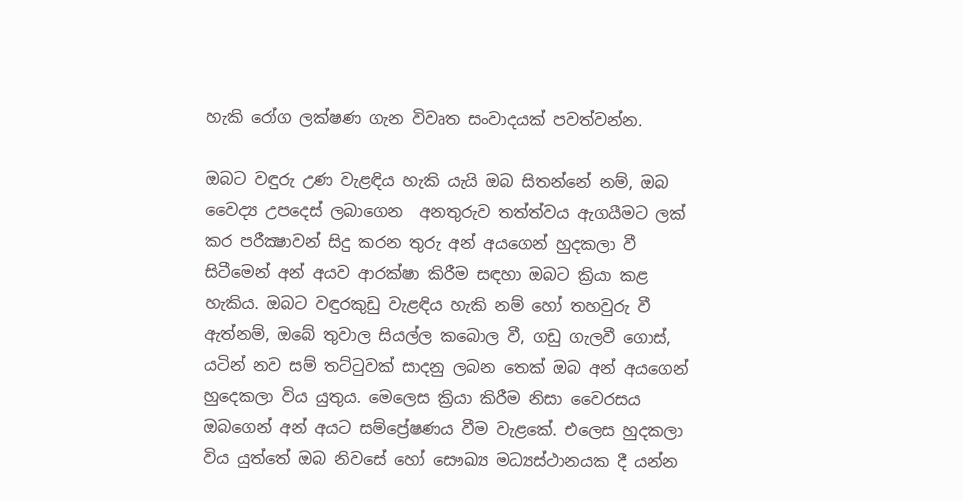හැකි රෝග ලක්ෂණ ගැන විවෘත සංවාදයක් පවත්වන්න.

ඔබට වඳුරු උණ වැළඳිය හැකි යැයි ඔබ සිතන්නේ නම්, ඔබ වෛද්‍ය උපදෙස් ලබාගෙන  අනතුරුව තත්ත්වය ඇගයීමට ලක් කර පරීක්‍ෂාවන් සිදු කරන තුරු අන් අයගෙන් හුදකලා වී සිටීමෙන් අන් අයව ආරක්ෂා කිරීම සඳහා ඔබට ක්‍රියා කළ හැකිය. ඔබට වඳුරකුඩු වැළඳිය හැකි නම් හෝ තහවුරු වී ඇත්නම්, ඔබේ තුවාල සියල්ල කබොල වී, ගඩු ගැලවී ගොස්, යටින් නව සම් තට්ටුවක් සාදනු ලබන තෙක් ඔබ අන් අයගෙන් හුදෙකලා විය යුතුය. මෙලෙස ක්‍රියා කිරීම නිසා වෛරසය ඔබගෙන් අන් අයට සම්ප්‍රේෂණය වීම වැළකේ. එලෙස හුදකලා විය යුත්තේ ඔබ නිවසේ හෝ සෞඛ්‍ය මධ්‍යස්ථානයක දී යන්න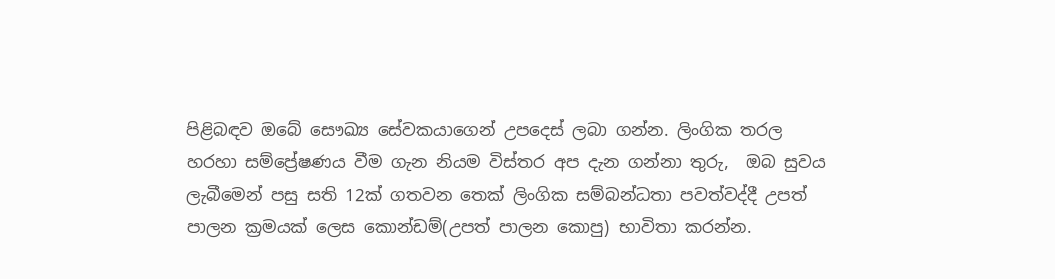පිළිබඳව ඔබේ සෞඛ්‍ය සේවකයාගෙන් උපදෙස් ලබා ගන්න. ලිංගික තරල හරහා සම්ප්‍රේෂණය වීම ගැන නියම විස්තර අප දැන ගන්නා තුරු,  ඔබ සුවය ලැබීමෙන් පසු සති 12ක් ගතවන තෙක් ලිංගික සම්බන්ධතා පවත්වද්දී උපත් පාලන ක්‍රමයක් ලෙස කොන්ඩම්(උපත් පාලන කොපු) භාවිතා කරන්න.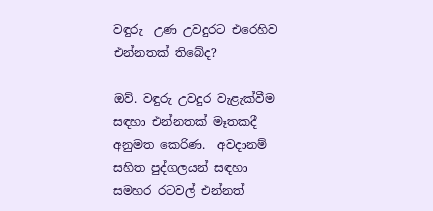වඳුරු  උණ උවදුරට එරෙහිව එන්නතක් තිබේද?

ඔව්. වඳුරු උවදුර වැළැක්වීම සඳහා එන්නතක් මෑතකදී අනුමත කෙරිණ.  අවදානම් සහිත පුද්ගලයන් සඳහා සමහර රටවල් එන්නත්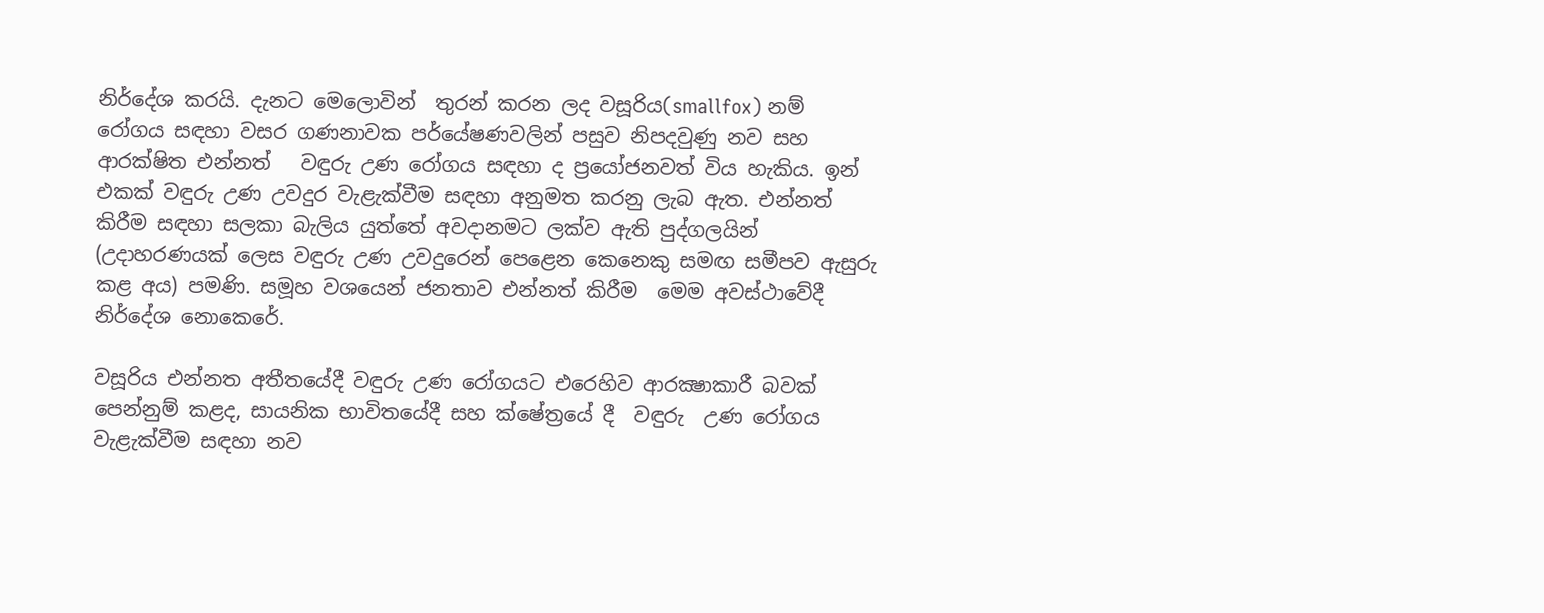නිර්දේශ කරයි. දැනට මෙලොවින්  තුරන් කරන ලද වසූරිය(smallfox) නම් රෝගය සඳහා වසර ගණනාවක පර්යේෂණවලින් පසුව නිපදවුණු නව සහ ආරක්ෂිත එන්නත්   වඳුරු උණ රෝගය සඳහා ද ප්‍රයෝජනවත් විය හැකිය. ඉන් එකක් වඳුරු උණ උවදුර වැළැක්වීම සඳහා අනුමත කරනු ලැබ ඇත. එන්නත් කිරීම සඳහා සලකා බැලිය යුත්තේ අවදානමට ලක්ව ඇති පුද්ගලයින් (උදාහරණයක් ලෙස වඳුරු උණ උවදුරෙන් පෙළෙන කෙනෙකු සමඟ සමීපව ඇසුරු කළ අය) පමණි. සමූහ වශයෙන් ජනතාව එන්නත් කිරීම  මෙම අවස්ථාවේදී නිර්දේශ නොකෙරේ.

වසූරිය එන්නත අතීතයේදී වඳුරු උණ රෝගයට එරෙහිව ආරක්‍ෂාකාරී බවක් පෙන්නුම් කළද, සායනික භාවිතයේදී සහ ක්ෂේත්‍රයේ දී  වඳුරු  උණ රෝගය වැළැක්වීම සඳහා නව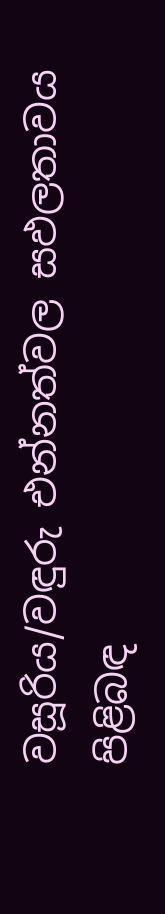වසූරිය/වඳුරු එන්නත්වල සඵලතාවය පිළිබඳ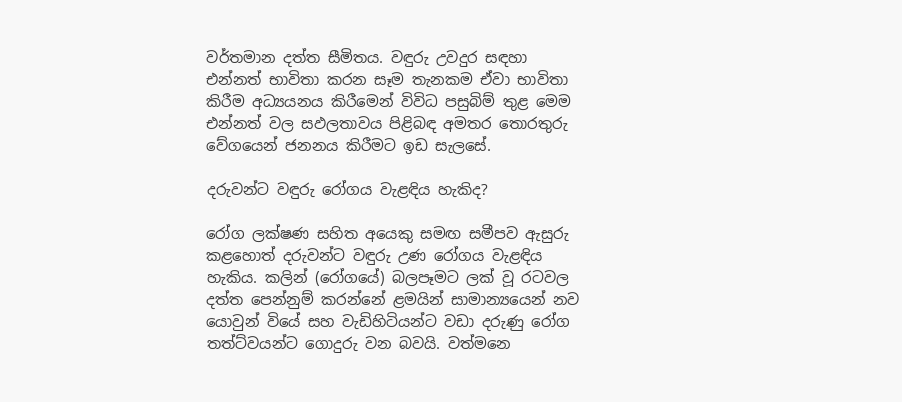වර්තමාන දත්ත සීමිතය. වඳුරු උවදුර සඳහා එන්නත් භාවිතා කරන සෑම තැනකම ඒවා භාවිතා කිරීම අධ්‍යයනය කිරීමෙන් විවිධ පසුබිම් තුළ මෙම එන්නත් වල සඵලතාවය පිළිබඳ අමතර තොරතුරු වේගයෙන් ජනනය කිරීමට ඉඩ සැලසේ.

දරුවන්ට වඳුරු රෝගය වැළඳිය හැකිද?

රෝග ලක්ෂණ සහිත අයෙකු සමඟ සමීපව ඇසුරු කළහොත් දරුවන්ට වඳුරු උණ රෝගය වැළඳිය හැකිය. කලින් (රෝගයේ) බලපෑමට ලක් වූ රටවල දත්ත පෙන්නුම් කරන්නේ ළමයින් සාමාන්‍යයෙන් නව යොවුන් වියේ සහ වැඩිහිටියන්ට වඩා දරුණු රෝග තත්ට්වයන්ට ගොදුරු වන බවයි. වත්මනෙ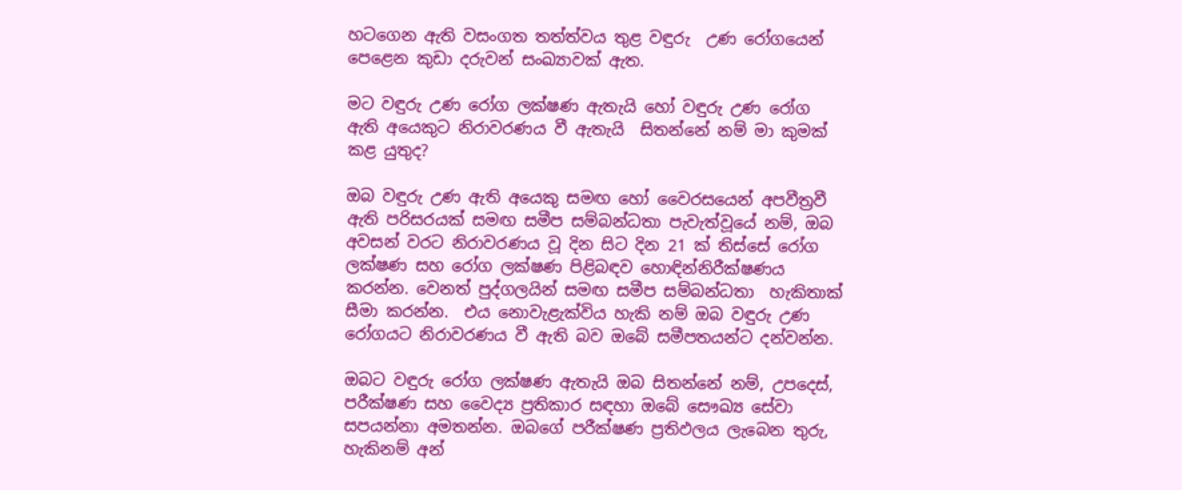හටගෙන ඇති වසංගත තත්ත්වය තුළ වඳුරු  උණ රෝගයෙන් පෙළෙන කුඩා දරුවන් සංඛ්‍යාවක් ඇත.

මට වඳුරු උණ රෝග ලක්ෂණ ඇතැයි හෝ වඳුරු උණ රෝග ඇති අයෙකුට නිරාවරණය වී ඇතැයි  සිතන්නේ නම් මා කුමක් කළ යුතුද?

ඔබ වඳුරු උණ ඇති අයෙකු සමඟ හෝ වෛරසයෙන් අපවීත්‍රවී ඇති පරිසරයක් සමඟ සමීප සම්බන්ධතා පැවැත්වූයේ නම්, ඔබ අවසන් වරට නිරාවරණය වූ දින සිට දින 21 ක් තිස්සේ රෝග ලක්ෂණ සහ රෝග ලක්ෂණ පිළිබඳව හොඳින්නිරීක්ෂණය කරන්න. වෙනත් පුද්ගලයින් සමඟ සමීප සම්බන්ධතා  හැකිතාක් සීමා කරන්න.  එය නොවැළැක්විය හැකි නම් ඔබ වඳුරු උණ රෝගයට නිරාවරණය වී ඇති බව ඔබේ සමීපතයන්ට දන්වන්න.

ඔබට වඳුරු රෝග ලක්ෂණ ඇතැයි ඔබ සිතන්නේ නම්, උපදෙස්, පරීක්ෂණ සහ වෛද්‍ය ප්‍රතිකාර සඳහා ඔබේ සෞඛ්‍ය සේවා සපයන්නා අමතන්න. ඔබගේ පරීක්ෂණ ප්‍රතිඵලය ලැබෙන තුරු, හැකිනම් අන්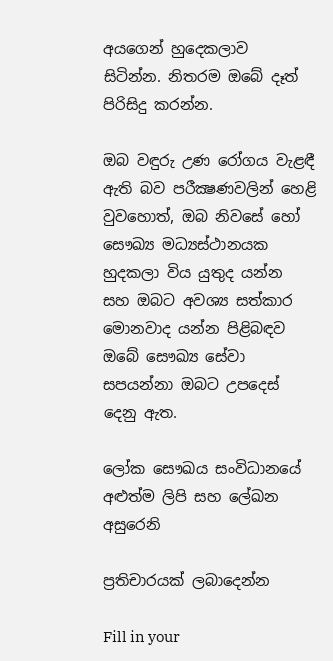අයගෙන් හුදෙකලාව  සිටින්න. නිතරම ඔබේ දෑත් පිරිසිදු කරන්න.

ඔබ වඳුරු උණ රෝගය වැළඳී ඇති බව පරීක්‍ෂණවලින් හෙළි වුවහොත්, ඔබ නිවසේ හෝ සෞඛ්‍ය මධ්‍යස්ථානයක හුදකලා විය යුතුද යන්න සහ ඔබට අවශ්‍ය සත්කාර මොනවාද යන්න පිළිබඳව ඔබේ සෞඛ්‍ය සේවා සපයන්නා ඔබට උපදෙස් දෙනු ඇත.

ලෝක සෞඛය සංවිධානයේ අළුත්ම ලිපි සහ ලේඛන අසුරෙනි

ප්‍රතිචාරයක් ලබාදෙන්න

Fill in your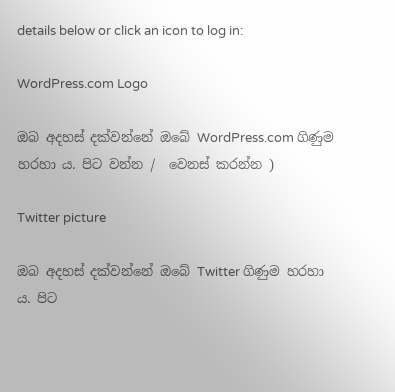details below or click an icon to log in:

WordPress.com Logo

ඔබ අදහස් දක්වන්නේ ඔබේ WordPress.com ගිණුම හරහා ය. පිට වන්න /  වෙනස් කරන්න )

Twitter picture

ඔබ අදහස් දක්වන්නේ ඔබේ Twitter ගිණුම හරහා ය. පිට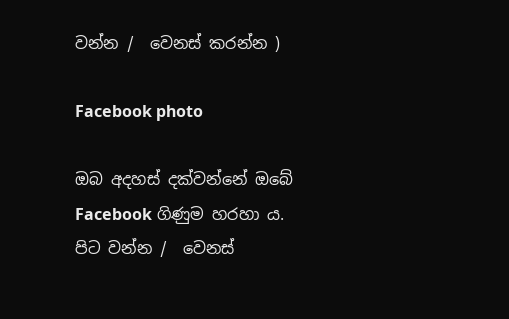වන්න /  වෙනස් කරන්න )

Facebook photo

ඔබ අදහස් දක්වන්නේ ඔබේ Facebook ගිණුම හරහා ය. පිට වන්න /  වෙනස්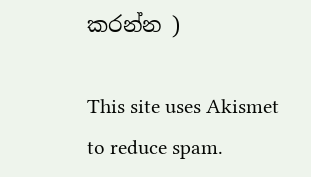කරන්න )

This site uses Akismet to reduce spam.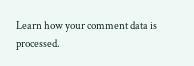Learn how your comment data is processed.